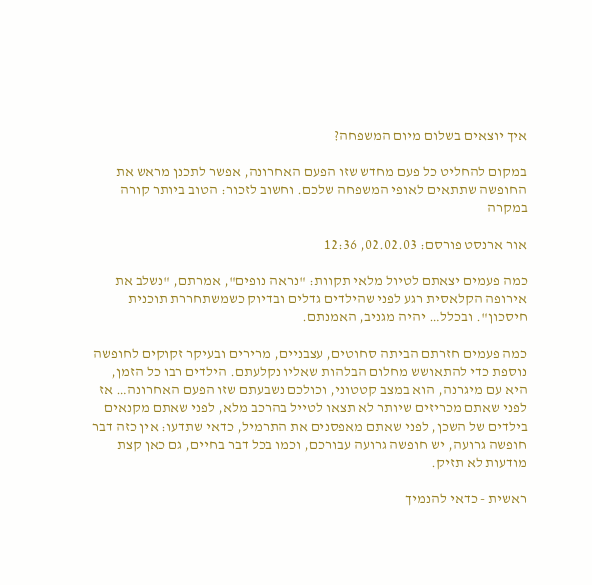איך יוצאים בשלום מיום המשפחה?

במקום להחליט כל פעם מחדש שזו הפעם האחרונה, אפשר לתכנן מראש את החופשה שתתאים לאופי המשפחה שלכם. וחשוב לזכור: הטוב ביותר קורה במקרה

אור ארנסט פורסם: 02.02.03, 12:36

כמה פעמים יצאתם לטיול מלאי תקוות: "נראה נופים", אמרתם, "נשלב את אירופה הקלאסית רגע לפני שהילדים גדלים ובדיוק כשמשתחררת תוכנית חיסכון". ובכלל… יהיה מגניב, האמנתם.

כמה פעמים חזרתם הביתה סחוטים, עצבניים, מרירים ובעיקר זקוקים לחופשה נוספת כדי להתאושש מחלום הבלהות שאליו נקלעתם. הילדים רבו כל הזמן, היא עם מיגרנה, הוא במצב קטטוני, וכולכם נשבעתם שזו הפעם האחרונה… אז לפני שאתם מכריזים שיותר לא תצאו לטייל בהרכב מלא, לפני שאתם מקנאים בילדים של השכן, לפני שאתם מאפסנים את התרמיל, כדאי שתדעו: אין כזה דבר חופשה גרועה, יש חופשה גרועה עבורכם, וכמו בכל דבר בחיים, גם כאן קצת מודעות לא תזיק.

ראשית - כדאי להנמיך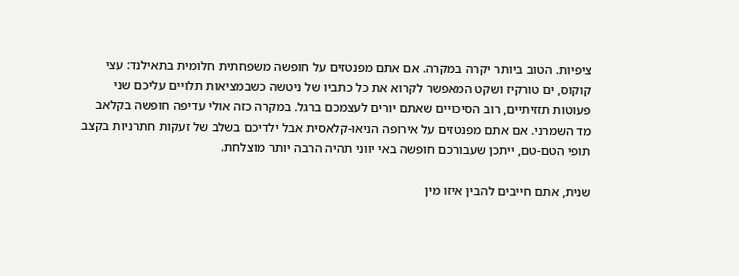ציפיות. הטוב ביותר יקרה במקרה. אם אתם מפנטזים על חופשה משפחתית חלומית בתאילנד: עצי קוקוס, ים טורקיז ושקט המאפשר לקרוא את כל כתביו של ניטשה כשבמציאות תלויים עליכם שני פעוטות תזזיתיים, רוב הסיכויים שאתם יורים לעצמכם ברגל. במקרה כזה אולי עדיפה חופשה בקלאב מד השמרני. אם אתם מפנטזים על אירופה הניאו-קלאסית אבל ילדיכם בשלב של זעקות חתרניות בקצב תופי הטם-טם, ייתכן שעבורכם חופשה באי יווני תהיה הרבה יותר מוצלחת.

שנית, אתם חייבים להבין איזו מין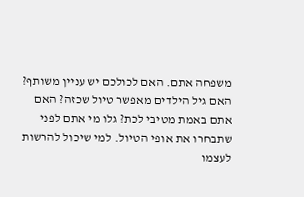משפחה אתם. האם לכולכם יש עניין משותף? האם גיל הילדים מאפשר טיול שכזה? האם אתם באמת מטיבי לכת? גלו מי אתם לפני שתבחרו את אופי הטיול. למי שיכול להרשות לעצמו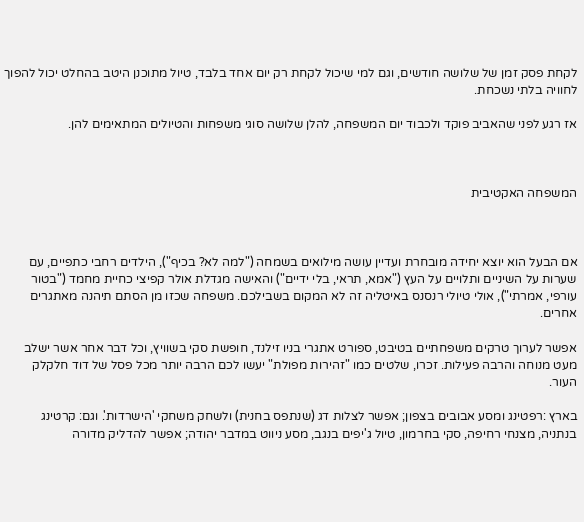לקחת פסק זמן של שלושה חודשים, וגם למי שיכול לקחת רק יום אחד בלבד, טיול מתוכנן היטב בהחלט יכול להפוך לחוויה בלתי נשכחת.

אז רגע לפני שהאביב פוקד ולכבוד יום המשפחה, להלן שלושה סוגי משפחות והטיולים המתאימים להן.



המשפחה האקטיבית



אם הבעל הוא יוצא יחידה מובחרת ועדיין עושה מילואים בשמחה ("למה לא? בכיף"), הילדים רחבי כתפיים, עם שערות על השיניים ותלויים על העץ ("אמא, תראי, בלי ידיים") והאישה מגדלת אולר קפיצי כחיית מחמד ("בטור עורפי, אמרתי"), אולי טיולי רנסנס באיטליה זה לא המקום בשבילכם. משפחה שכזו מן הסתם תיהנה מאתגרים אחרים.

אפשר לערוך טרקים משפחתיים בטיבט, ספורט אתגרי בניו זילנד, חופשת סקי בשוויץ, וכל דבר אחר אשר ישלב מעט מנוחה והרבה פעילות. זכרו, שלטים כמו "זהירות מפולת" יעשו לכם הרבה יותר מכל פסל של דוד חלקלק העור.

בארץ :רפטינג ומסע אבובים בצפון; אפשר לצלות דג (שנתפס בחנית) ולשחק משחקי 'הישרדות'. וגם: קרטינג בנתניה, מצנחי רחיפה, סקי בחרמון, טיול ג'יפים בנגב, מסע ניווט במדבר יהודה; אפשר להדליק מדורה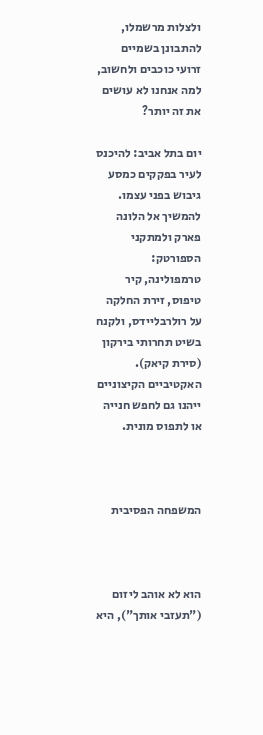ולצלות מרשמלו, להתבונן בשמיים זרועי כוכבים ולחשוב, למה אנחנו לא עושים את זה יותר?

יום בתל אביב: להיכנס לעיר בפקקים כמסע גיבוש בפני עצמו. להמשיך אל הלונה פארק ולמתקני הספורטק: טרמפולינה, קיר טיפוס, זירת החלקה על רולרבליידס, ולקנח בשיט תחרותי בירקון (סירת קיאק). האקטיביים הקיצוניים ייהנו גם לחפש חנייה או לתפוס מונית.



המשפחה הפסיבית



הוא לא אוהב ליזום ("תעזבי אותך"), היא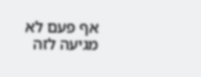אף פעם לא מגיעה לזה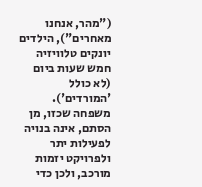("מהר, אנחנו מאחרים"), הילדים יונקים טלוויזיה חמש שעות ביום (לא כולל 'המורדים'). משפחה שכזו, מן הסתם, אינה בנויה לפעילות יתר ולפרויקט יזמות מורכב, ולכן כדי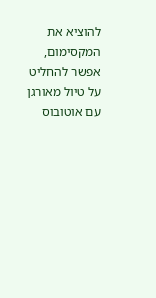להוציא את המקסימום, אפשר להחליט על טיול מאורגן עם אוטובוס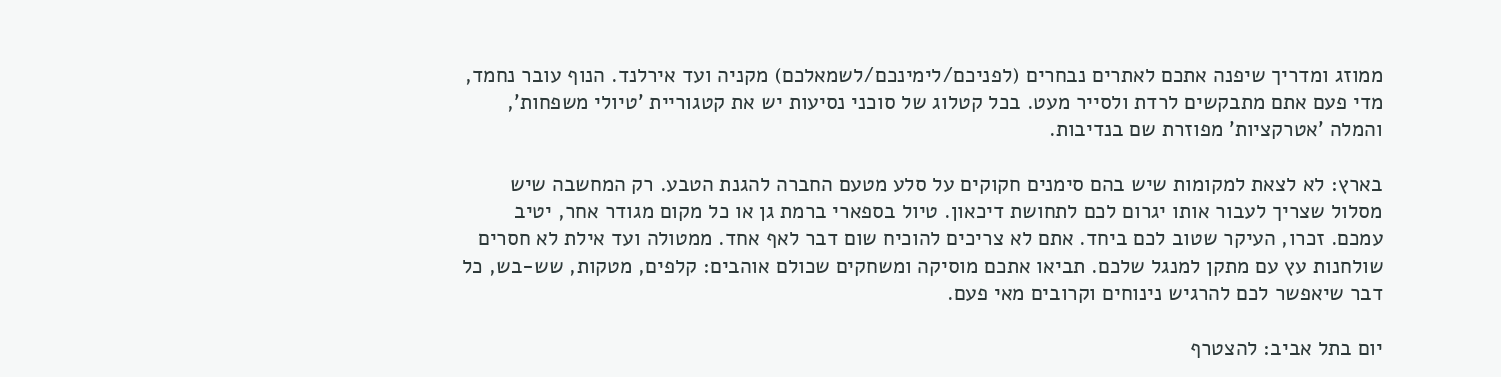ממוזג ומדריך שיפנה אתכם לאתרים נבחרים (לפניכם/לימינכם/לשמאלכם) מקניה ועד אירלנד. הנוף עובר נחמד, מדי פעם אתם מתבקשים לרדת ולסייר מעט. בכל קטלוג של סוכני נסיעות יש את קטגוריית 'טיולי משפחות', והמלה 'אטרקציות' מפוזרת שם בנדיבות.

בארץ: לא לצאת למקומות שיש בהם סימנים חקוקים על סלע מטעם החברה להגנת הטבע. רק המחשבה שיש מסלול שצריך לעבור אותו יגרום לכם לתחושת דיכאון. טיול בספארי ברמת גן או כל מקום מגודר אחר, יטיב עמכם. זכרו, העיקר שטוב לכם ביחד. אתם לא צריכים להוכיח שום דבר לאף אחד. ממטולה ועד אילת לא חסרים שולחנות עץ עם מתקן למנגל שלכם. תביאו אתכם מוסיקה ומשחקים שכולם אוהבים: קלפים, מטקות, שש-בש, כל דבר שיאפשר לכם להרגיש נינוחים וקרובים מאי פעם.

יום בתל אביב: להצטרף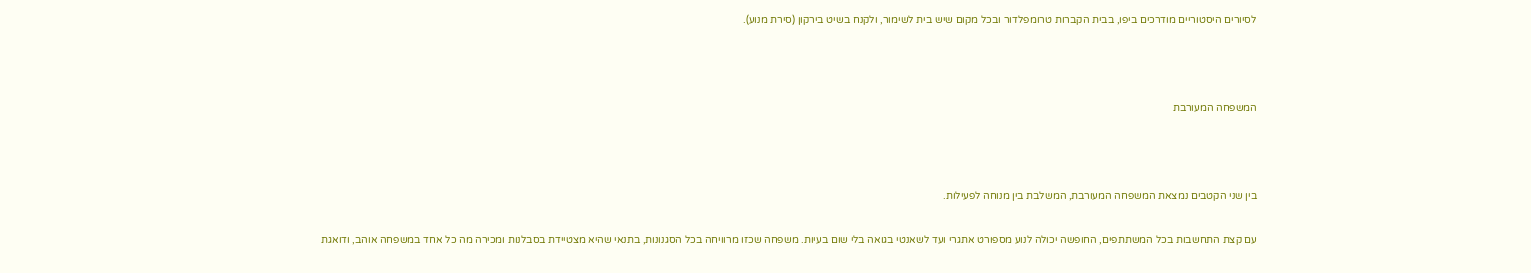לסיורים היסטוריים מודרכים ביפו, בבית הקברות טרומפלדור ובכל מקום שיש בית לשימור, ולקנח בשיט בירקון (סירת מנוע).



המשפחה המעורבת



בין שני הקטבים נמצאת המשפחה המעורבת, המשלבת בין מנוחה לפעילות.

עם קצת התחשבות בכל המשתתפים, החופשה יכולה לנוע מספורט אתגרי ועד לשאנטי בגואה בלי שום בעיות. משפחה שכזו מרוויחה בכל הסגנונות, בתנאי שהיא מצטיידת בסבלנות ומכירה מה כל אחד במשפחה אוהב, ודואגת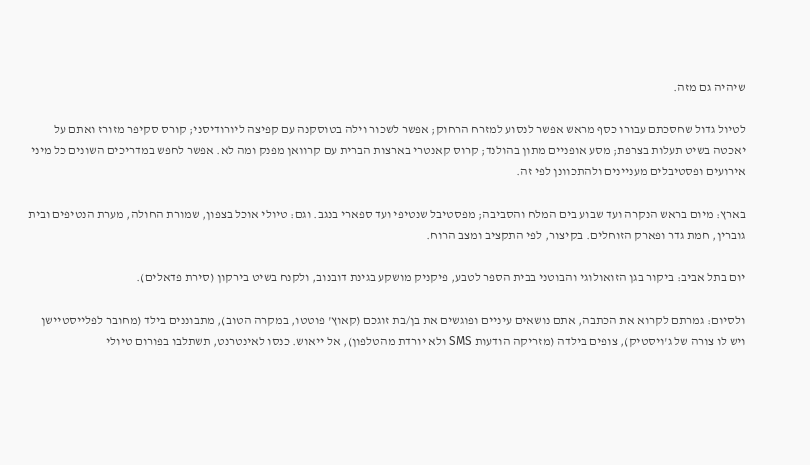שיהיה גם מזה.

לטיול גדול שחסכתם עבורו כסף מראש אפשר לנסוע למזרח הרחוק; אפשר לשכור וילה בטוסקנה עם קפיצה ליורודיסני; קורס סקיפר מזורז ואתם על יאכטה בשיט תעלות בצרפת; מסע אופניים מתון בהולנד; קרוס קאנטרי בארצות הברית עם קרוואן מפנק ומה לא. אפשר לחפש במדריכים השונים כל מיני אירועים ופסטיבלים מעניינים ולהתכוונן לפי זה.

בארץ: מיום בראש הנקרה ועד שבוע בים המלח והסביבה; מפסטיבל שנטיפי ועד ספארי בנגב. וגם: טיולי אוכל בצפון, שמורת החולה, מערת הנטיפים ובית גוברין, חמת גדר ופארק הזוחלים. בקיצור, לפי התקציב ומצב הרוח.

יום בתל אביב: ביקור בגן הזואולוגי והבוטני בבית הספר לטבע, פיקניק מושקע בגינת דובנוב, ולקנח בשיט בירקון (סירת פדאלים).

ולסיום: גמרתם לקרוא את הכתבה, אתם נושאים עיניים ופוגשים את בן/בת זוגכם (קאוץ' פוטטו, במקרה הטוב), מתבוננים בילד (מחובר לפלייסטיישן ויש לו צורה של ג'ויסטיק), צופים בילדה (מזריקה הודעות SMS ולא יורדת מהטלפון), אל ייאוש. כנסו לאינטרנט, תשתלבו בפורום טיולי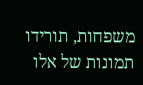משפחות, תורידו תמונות של אלו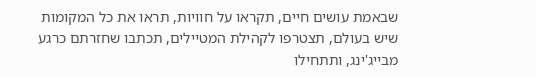שבאמת עושים חיים, תקראו על חוויות, תראו את כל המקומות שיש בעולם, תצטרפו לקהילת המטיילים, תכתבו שחזרתם כרגע מבייג'ינג, ותתחילו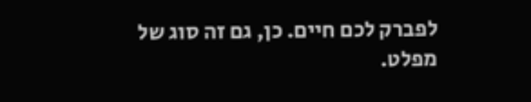לפברק לכם חיים. כן, גם זה סוג של מפלט.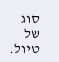סוג של טיול.